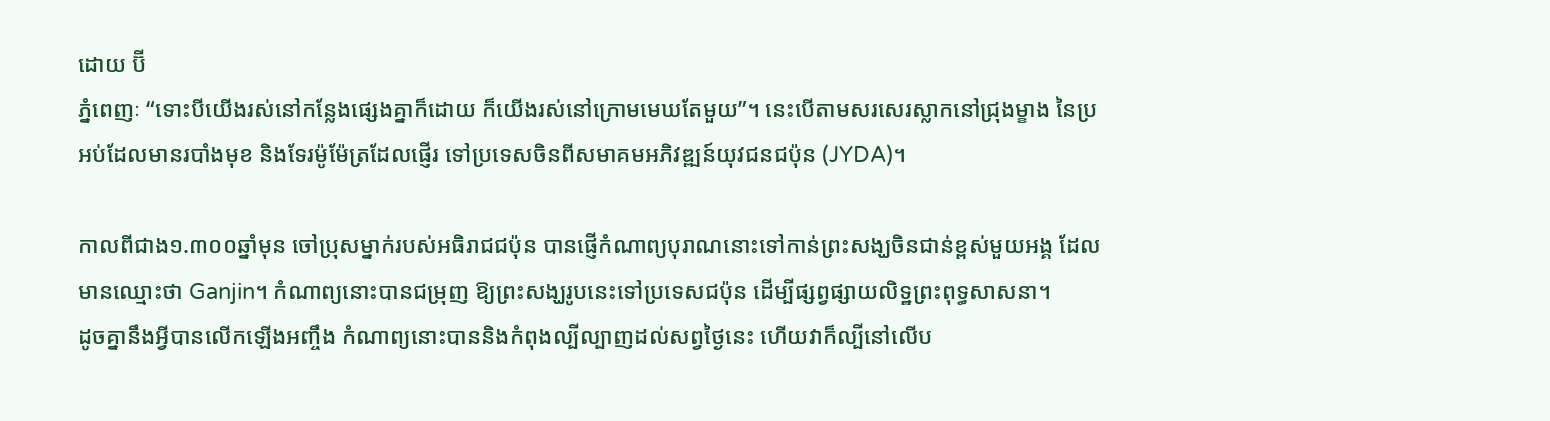ដោយ ប៊ី
ភ្នំពេញៈ “ទោះបីយើងរស់នៅកន្លែងផ្សេងគ្នាក៏ដោយ ក៏យើងរស់នៅក្រោមមេឃតែមួយ”។ នេះបើតាមសរសេរស្លាកនៅជ្រុងម្ខាង នៃប្រអប់ដែលមានរបាំងមុខ និងទែរម៉ូម៉ែត្រដែលផ្ញើរ ទៅប្រទេសចិនពីសមាគមអភិវឌ្ឍន៍យុវជនជប៉ុន (JYDA)។

កាលពីជាង១.៣០០ឆ្នាំមុន ចៅប្រុសម្នាក់របស់អធិរាជជប៉ុន បានផ្ញើកំណាព្យបុរាណនោះទៅកាន់ព្រះសង្ឃចិនជាន់ខ្ពស់មួយអង្គ ដែលមានឈ្មោះថា Ganjin។ កំណាព្យនោះបានជម្រុញ ឱ្យព្រះសង្ឃរូបនេះទៅប្រទេសជប៉ុន ដើម្បីផ្សព្វផ្សាយលិទ្ឋព្រះពុទ្ធសាសនា។
ដូចគ្នានឹងអ្វីបានលើកឡើងអញ្ចឹង កំណាព្យនោះបាននិងកំពុងល្បីល្បាញដល់សព្វថ្ងៃនេះ ហើយវាក៏ល្បីនៅលើប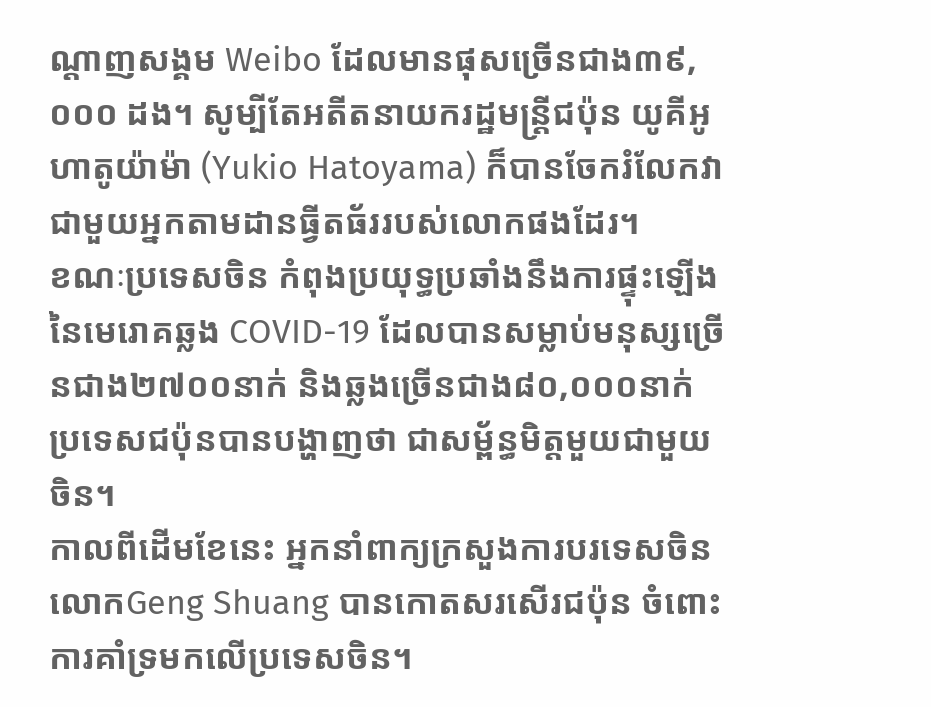ណ្តាញសង្គម Weibo ដែលមានផុសច្រើនជាង៣៩,០០០ ដង។ សូម្បីតែអតីតនាយករដ្ឋមន្រ្តីជប៉ុន យូគីអូ ហាតូយ៉ាម៉ា (Yukio Hatoyama) ក៏បានចែករំលែកវាជាមួយអ្នកតាមដានធ្វីតធ័ររបស់លោកផងដែរ។
ខណៈប្រទេសចិន កំពុងប្រយុទ្ធប្រឆាំងនឹងការផ្ទុះឡើងនៃមេរោគឆ្លង COVID-19 ដែលបានសម្លាប់មនុស្សច្រើនជាង២៧០០នាក់ និងឆ្លងច្រើនជាង៨០,០០០នាក់ ប្រទេសជប៉ុនបានបង្ហាញថា ជាសម្ព័ន្ធមិត្តមួយជាមួយចិន។
កាលពីដើមខែនេះ អ្នកនាំពាក្យក្រសួងការបរទេសចិន លោកGeng Shuang បានកោតសរសើរជប៉ុន ចំពោះការគាំទ្រមកលើប្រទេសចិន។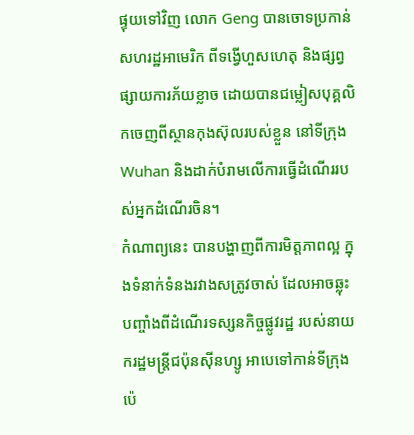ផ្ទុយទៅវិញ លោក Geng បានចោទប្រកាន់សហរដ្ឋអាមេរិក ពីទង្វើហួសហេតុ និងផ្សព្វផ្សាយការភ័យខ្លាច ដោយបានជម្លៀសបុគ្គលិកចេញពីស្ថានកុងស៊ុលរបស់ខ្លួន នៅទីក្រុង Wuhan និងដាក់បំរាមលើការធ្វើដំណើររបស់អ្នកដំណើរចិន។
កំណាព្យនេះ បានបង្ហាញពីការមិត្តភាពល្អ ក្នុងទំនាក់ទំនងរវាងសត្រូវចាស់ ដែលអាចឆ្លុះបញ្ចាំងពីដំណើរទស្សនកិច្ចផ្លូវរដ្ឋ របស់នាយករដ្ឋមន្រ្តីជប៉ុនស៊ីនហ្សូ អាបេទៅកាន់ទីក្រុងប៉េ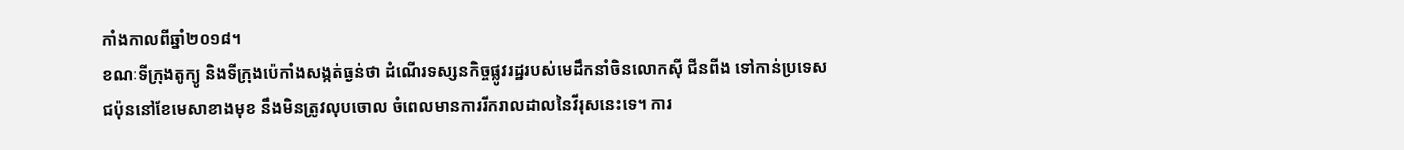កាំងកាលពីឆ្នាំ២០១៨។
ខណៈទីក្រុងតូក្យូ និងទីក្រុងប៉េកាំងសង្កត់ធ្ងន់ថា ដំណើរទស្សនកិច្ចផ្លូវរដ្ឋរបស់មេដឹកនាំចិនលោកស៊ី ជីនពីង ទៅកាន់ប្រទេសជប៉ុននៅខែមេសាខាងមុខ នឹងមិនត្រូវលុបចោល ចំពេលមានការរីករាលដាលនៃវីរុសនេះទេ។ ការ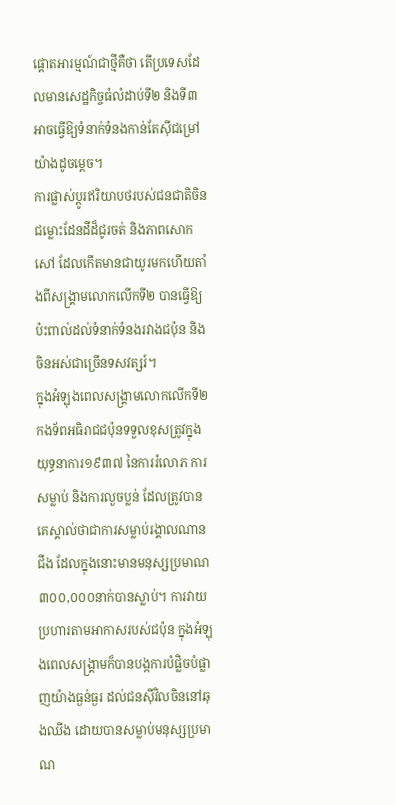ផ្តោតអារម្មណ៍ជាថ្មីគឺថា តើប្រទេសដែលមានសេដ្ឋកិច្ចធំលំដាប់ទី២ និងទី៣ អាចធ្វើឱ្យទំនាក់ទំនងកាន់តែស៊ីជម្រៅយ៉ាងដូចម្តេច។
ការផ្លាស់ប្តូរឥរិយាបថរបស់ជនជាតិចិន
ជម្លោះដែនដីដ៏ជូរចត់ និងភាពសោកសៅ ដែលកើតមានជាយូរមកហើយតាំងពីសង្គ្រាមលោកលើកទី២ បានធ្វើឱ្យប៉ះពាល់ដល់ទំនាក់ទំនងរវាងជប៉ុន និងចិនអស់ជាច្រើនទសវត្សរ៍។
ក្នុងអំឡុងពេលសង្គ្រាមលោកលើកទី២ កងទ័ពអធិរាជជប៉ុនទទួលខុសត្រូវក្នុងយុទ្ធនាការ១៩៣៧ នៃការរំលោភ ការសម្លាប់ និងការលួចប្លន់ ដែលត្រូវបានគេស្គាល់ថាជាការសម្លាប់រង្គាលណានជីង ដែលក្នុងនោះមានមនុស្សប្រមាណ៣០០,០០០នាក់បានស្លាប់។ ការវាយប្រហារតាមអាកាសរបស់ជប៉ុន ក្នុងអំឡុងពេលសង្គ្រាមក៏បានបង្កការបំផ្លិចបំផ្លាញយ៉ាងធ្ងន់ធ្ងរ ដល់ជនស៊ីវិលចិននៅឆុងឈីង ដោយបានសម្លាប់មនុស្សប្រមា ណ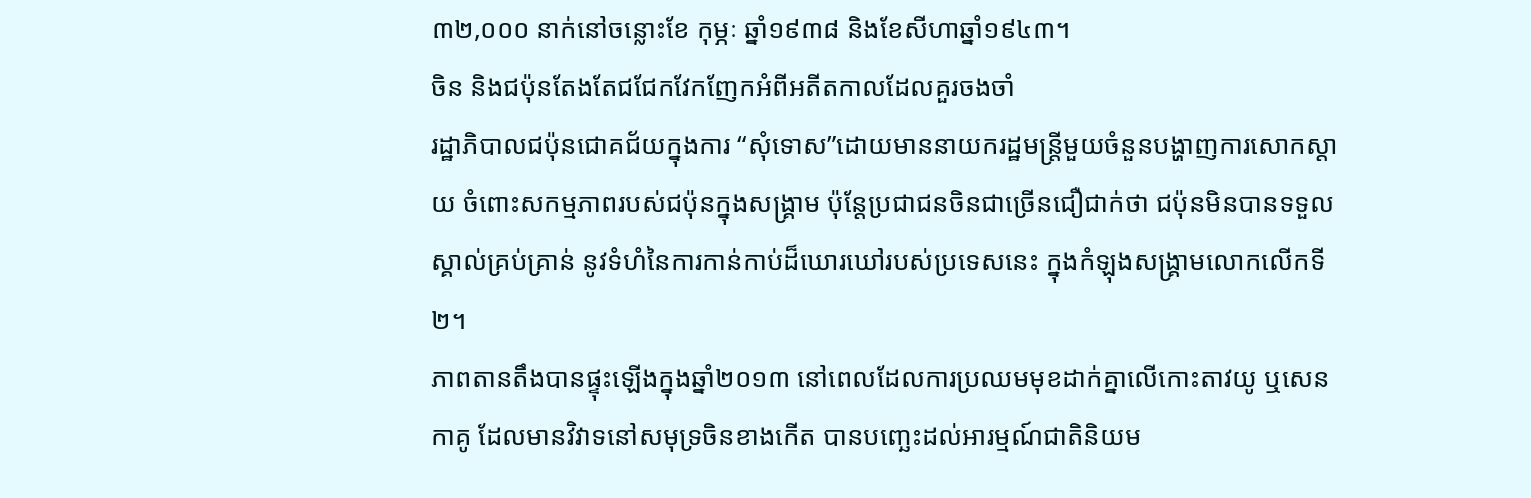៣២,០០០ នាក់នៅចន្លោះខែ កុម្ភៈ ឆ្នាំ១៩៣៨ និងខែសីហាឆ្នាំ១៩៤៣។
ចិន និងជប៉ុនតែងតែជជែកវែកញែកអំពីអតីតកាលដែលគួរចងចាំ
រដ្ឋាភិបាលជប៉ុនជោគជ័យក្នុងការ “សុំទោស”ដោយមាននាយករដ្ឋមន្រ្តីមួយចំនួនបង្ហាញការសោកស្តាយ ចំពោះសកម្មភាពរបស់ជប៉ុនក្នុងសង្គ្រាម ប៉ុន្តែប្រជាជនចិនជាច្រើនជឿជាក់ថា ជប៉ុនមិនបានទទួលស្គាល់គ្រប់គ្រាន់ នូវទំហំនៃការកាន់កាប់ដ៏ឃោរឃៅរបស់ប្រទេសនេះ ក្នុងកំឡុងសង្គ្រាមលោកលើកទី២។
ភាពតានតឹងបានផ្ទុះឡើងក្នុងឆ្នាំ២០១៣ នៅពេលដែលការប្រឈមមុខដាក់គ្នាលើកោះតាវយូ ឬសេនកាគូ ដែលមានវិវាទនៅសមុទ្រចិនខាងកើត បានបញ្ឆេះដល់អារម្មណ៍ជាតិនិយម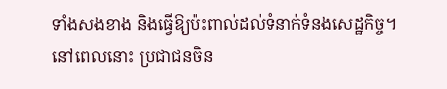ទាំងសងខាង និងធ្វើឱ្យប៉ះពាល់ដល់ទំនាក់ទំនងសេដ្ឋកិច្ច។
នៅពេលនោះ ប្រជាជនចិន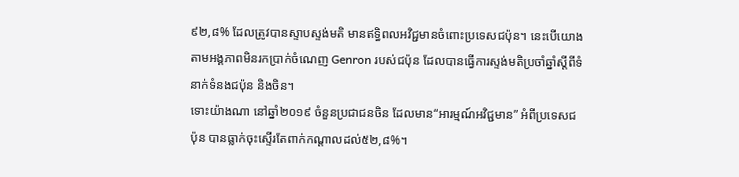៩២,៨% ដែលត្រូវបានស្ទាបស្ទង់មតិ មានឥទិ្ធពលអវិជ្ជមានចំពោះប្រទេសជប៉ុន។ នេះបើយោងតាមអង្គភាពមិនរកប្រាក់ចំណេញ Genron របស់ជប៉ុន ដែលបានធ្វើការស្ទង់មតិប្រចាំឆ្នាំស្តីពីទំនាក់ទំនងជប៉ុន និងចិន។
ទោះយ៉ាងណា នៅឆ្នាំ២០១៩ ចំនួនប្រជាជនចិន ដែលមាន“អារម្មណ៍អវិជ្ជមាន” អំពីប្រទេសជប៉ុន បានធ្លាក់ចុះស្ទើរតែពាក់កណ្តាលដល់៥២,៨%។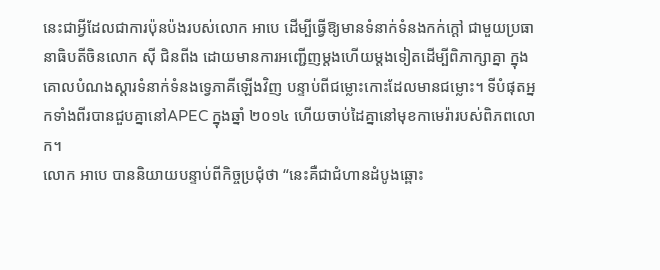នេះជាអ្វីដែលជាការប៉ុនប៉ងរបស់លោក អាបេ ដើម្បីធ្វើឱ្យមានទំនាក់ទំនងកក់ក្តៅ ជាមួយប្រធានាធិបតីចិនលោក ស៊ី ជិនពីង ដោយមានការអញ្ជើញម្តងហើយម្តងទៀតដើម្បីពិភាក្សាគ្នា ក្នុងគោលបំណងស្តារទំនាក់ទំនងទ្វេភាគីឡើងវិញ បន្ទាប់ពីជម្លោះកោះដែលមានជម្លោះ។ ទីបំផុតអ្នកទាំងពីរបានជួបគ្នានៅAPEC ក្នុងឆ្នាំ ២០១៤ ហើយចាប់ដៃគ្នានៅមុខកាមេរ៉ារបស់ពិភពលោក។
លោក អាបេ បាននិយាយបន្ទាប់ពីកិច្ចប្រជុំថា “នេះគឺជាជំហានដំបូងឆ្ពោះ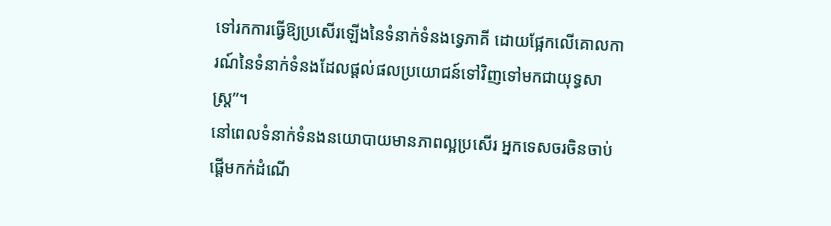ទៅរកការធ្វើឱ្យប្រសើរឡើងនៃទំនាក់ទំនងទ្វេភាគី ដោយផ្អែកលើគោលការណ៍នៃទំនាក់ទំនងដែលផ្តល់ផលប្រយោជន៍ទៅវិញទៅមកជាយុទ្ធសាស្ត្រ”។
នៅពេលទំនាក់ទំនងនយោបាយមានភាពល្អប្រសើរ អ្នកទេសចរចិនចាប់ផ្តើមកក់ដំណើ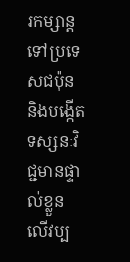រកម្សាន្តទៅប្រទេសជប៉ុន និងបង្កើតទស្សនៈវិជ្ជមានផ្ទាល់ខ្លួន លើវប្ប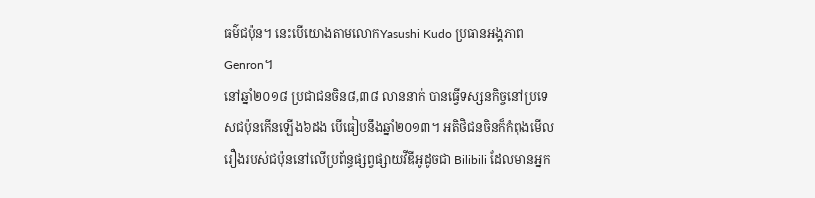ធម៌ជប៉ុន។ នេះបើយោងតាមលោកYasushi Kudo ប្រធានអង្គភាព Genron។
នៅឆ្នាំ២០១៨ ប្រជាជនចិន៨,៣៨ លាននាក់ បានធ្វើទស្សនកិច្ចនៅប្រទេសជប៉ុនកើនឡើង៦ដង បើធៀបនឹងឆ្នាំ២០១៣។ អតិថិជនចិនក៏កំពុងមើលរឿងរបស់ជប៉ុននៅលើប្រព័ន្ធផ្សព្វផ្សាយវីឌីអូដូចជា Bilibili ដែលមានអ្នក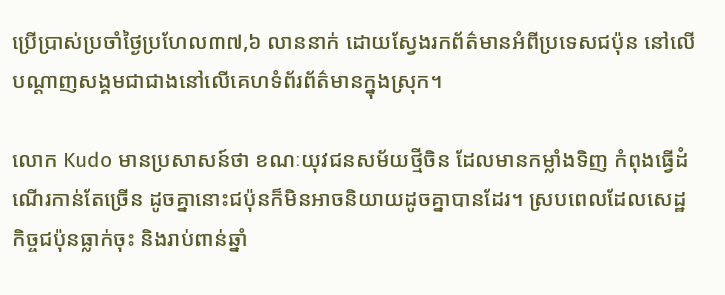ប្រើប្រាស់ប្រចាំថ្ងៃប្រហែល៣៧,៦ លាននាក់ ដោយស្វែងរកព័ត៌មានអំពីប្រទេសជប៉ុន នៅលើបណ្តាញសង្គមជាជាងនៅលើគេហទំព័រព័ត៌មានក្នុងស្រុក។

លោក Kudo មានប្រសាសន៍ថា ខណៈយុវជនសម័យថ្មីចិន ដែលមានកម្លាំងទិញ កំពុងធ្វើដំណើរកាន់តែច្រើន ដូចគ្នានោះជប៉ុនក៏មិនអាចនិយាយដូចគ្នាបានដែរ។ ស្របពេលដែលសេដ្ឋកិច្ចជប៉ុនធ្លាក់ចុះ និងរាប់ពាន់ឆ្នាំ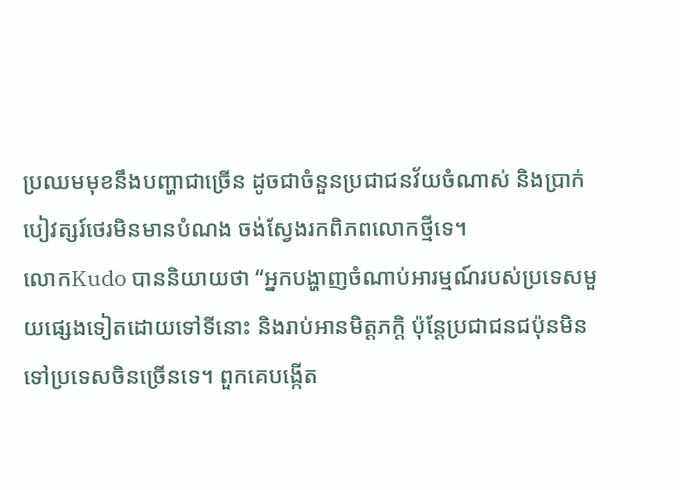ប្រឈមមុខនឹងបញ្ហាជាច្រើន ដូចជាចំនួនប្រជាជនវ័យចំណាស់ និងប្រាក់បៀវត្សរ៍ថេរមិនមានបំណង ចង់ស្វែងរកពិភពលោកថ្មីទេ។
លោកKudo បាននិយាយថា “អ្នកបង្ហាញចំណាប់អារម្មណ៍របស់ប្រទេសមួយផ្សេងទៀតដោយទៅទីនោះ និងរាប់អានមិត្តភក្តិ ប៉ុន្តែប្រជាជនជប៉ុនមិនទៅប្រទេសចិនច្រើនទេ។ ពួកគេបង្កើត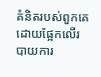គំនិតរបស់ពួកគេ ដោយផ្អែកលើរបាយការ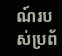ណ៍របស់ប្រព័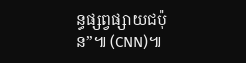ន្ធផ្សព្វផ្សាយជប៉ុន”៕ (CNN)៕